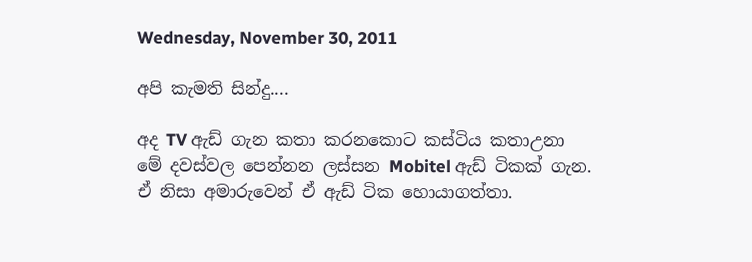Wednesday, November 30, 2011

අපි කැමති සින්දු....

අද TV ඇඩ් ගැන කතා කරනකොට කස්ටිය කතාඋනා මේ දවස්වල පෙන්නන ලස්සන Mobitel ඇඩ් ටිකක් ගැන. ඒ නිසා අමාරුවෙන් ඒ ඇඩ් ටික හොයාගත්තා.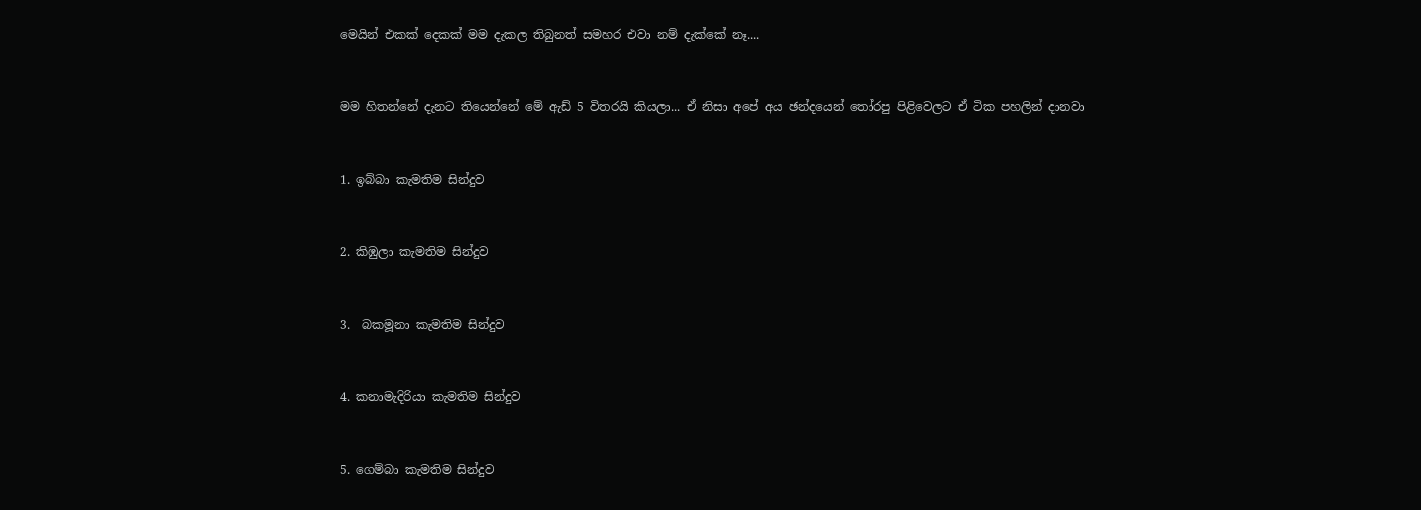මෙයින් එකක් දෙකක් මම දැකල තිබුනත් සමහර එවා නම් දැක්කේ නෑ....


මම හිතන්නේ දැනට තියෙන්නේ මේ ඇඩ් 5 විතරයි කියලා... ඒ නිසා අපේ අය ඡන්දයෙන් තෝරපු පිළිවෙලට ඒ ටික ‍පහලින් දානවා


1. ඉබ්බා කැමතිම සින්දුව


2. කිඹුලා කැමතිම සින්දුව


3.  බකමූනා කැමතිම සින්දුව


4. කනාමැදිරියා කැමතිම සින්දුව


5. ගෙම්බා කැමතිම සින්දුව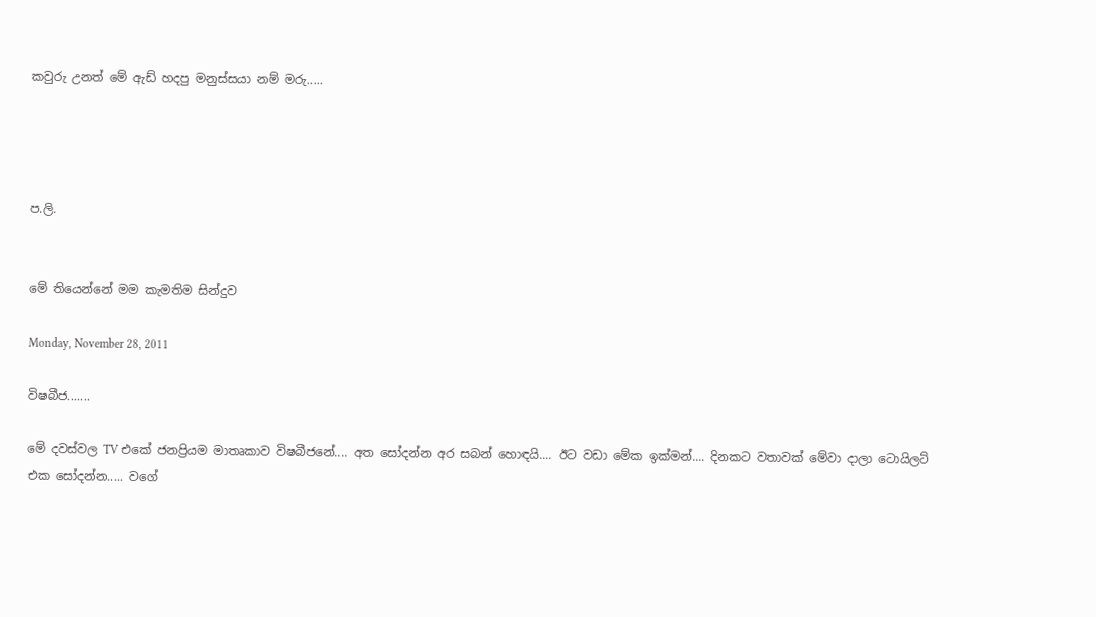කවුරු උනත් මේ ඇඩ් හදපු මනුස්සයා නම් මරු.....




ප.ලි.


මේ තියෙන්නේ මම කැමතිම සින්දුව

Monday, November 28, 2011

විෂබීජ.......

මේ දවස්වල TV එකේ ජනප්‍රියම මාතෘකාව විෂබීජනේ.... අත සෝදන්න අර සබන් හොඳයි.... ඊට වඩා මේක ඉක්මන්.... දිනකට වතාවක් මේවා දාලා ටොයිලට් එක සෝදන්න..... වගේ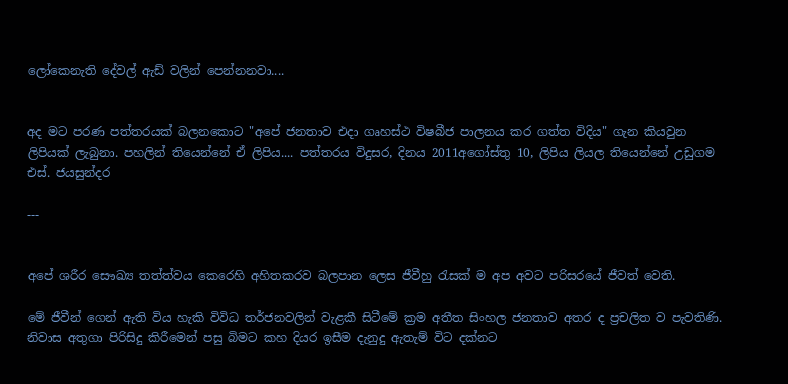ලෝකෙනැති දේවල් ඇඩ් වලින් පෙන්නනවා....


අද මට පරණ පත්තරයක් බලනකොට "අපේ ජනතාව එදා ගෘහස්‌ථ විෂබීජ පාලනය කර ගත්ත විදිය" ගැන කියවුන ලිපියක් ලැබුනා. පහලින් තියෙන්නේ ඒ ලිපිය.... පත්තරය විදුසර, දිනය 2011අගෝස්තු 10, ලිපිය ලියල තියෙන්නේ උඩුගම එස්‌. ජයසුන්දර

---


අපේ ශරීර සෞඛ්‍ය තත්ත්වය කෙරෙහි අහිතකරව බලපාන ලෙස ජීවීහු රැසක්‌ ම අප අවට පරිසරයේ ජීවත් වෙති.

මේ ජීවීන් ගෙන් ඇති විය හැකි විවිධ තර්ජනවලින් වැළකී සිටීමේ ක්‍රම අතීත සිංහල ජනතාව අතර ද ප්‍රචලිත ව පැවතිණි. නිවාස අතුගා පිරිසිදු කිරීමෙන් පසු බිමට කහ දියර ඉසීම දැනුදු ඇතැම් විට දක්‌නට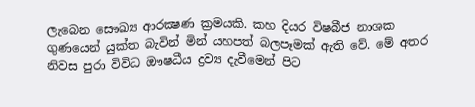ලැබෙන සෞඛ්‍ය ආරක්‍ෂණ ක්‍රමයකි. කහ දියර විෂබීජ නාශක ගුණයෙන් යුක්‌ත බැවින් මින් යහපත් බලපෑමක්‌ ඇති වේ. මේ අතර නිවස පුරා විවිධ ඖෂධීය ද්‍රව්‍ය දැවීමෙන් පිට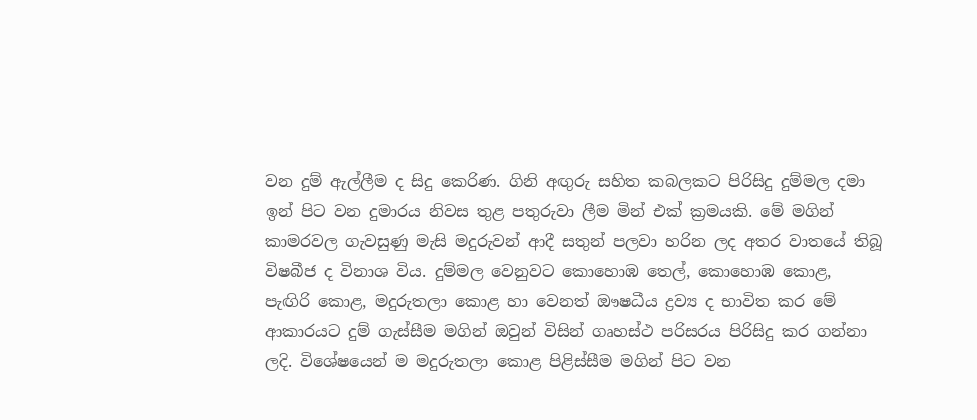වන දුම් ඇල්ලීම ද සිදු කෙරිණ. ගිනි අඟුරු සහිත කබලකට පිරිසිදු දුම්මල දමා ඉන් පිට වන දුමාරය නිවස තුළ පතුරුවා ලීම මින් එක්‌ ක්‍රමයකි. මේ මගින් කාමරවල ගැවසුණු මැසි මදුරුවන් ආදී සතුන් පලවා හරින ලද අතර වාතයේ තිබූ විෂබීජ ද විනාශ විය. දුම්මල වෙනුවට කොහොඹ තෙල්, කොහොඹ කොළ, පැඟිරි කොළ, මදුරුතලා කොළ හා වෙනත් ඖෂධීය ද්‍රව්‍ය ද භාවිත කර මේ ආකාරයට දුම් ගැස්‌සීම මගින් ඔවුන් විසින් ගෘහස්‌ථ පරිසරය පිරිසිදු කර ගන්නා ලදි. විශේෂයෙන් ම මදුරුතලා කොළ පිළිස්‌සීම මගින් පිට වන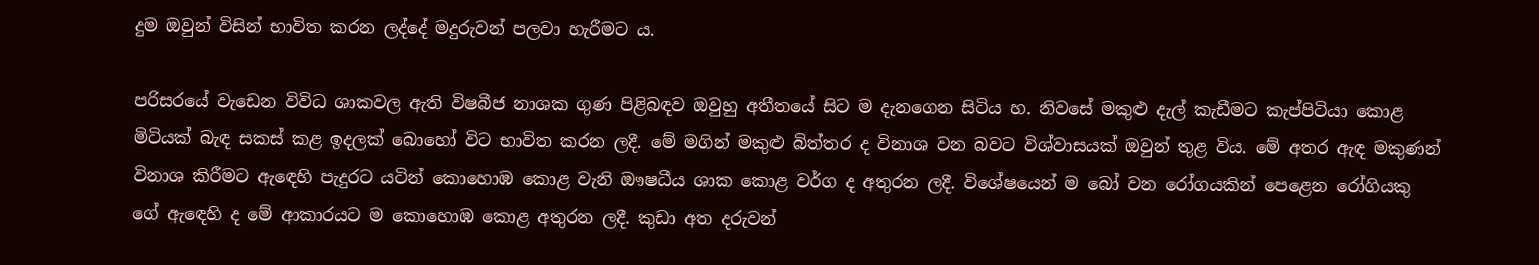දුම ඔවුන් විසින් භාවිත කරන ලද්දේ මදුරුවන් පලවා හැරීමට ය.

පරිසරයේ වැඩෙන විවිධ ශාකවල ඇති විෂබීජ නාශක ගුණ පිළිබඳව ඔවුහු අතීතයේ සිට ම දැනගෙන සිටිය හ. නිවසේ මකුළු දැල් කැඩීමට කැප්පිටියා කොළ මිටියක්‌ බැඳ සකස්‌ කළ ඉදලක්‌ බොහෝ විට භාවිත කරන ලදී. මේ මගින් මකුළු බිත්තර ද විනාශ වන බවට විශ්වාසයක්‌ ඔවුන් තුළ විය. මේ අතර ඇඳ මකුණන් විනාශ කිරීමට ඇඳෙහි පැදුරට යටින් කොහොඹ කොළ වැනි ඖෂධීය ශාක කොළ වර්ග ද අතුරන ලදී. විශේෂයෙන් ම බෝ වන රෝගයකින් පෙළෙන රෝගියකු ගේ ඇඳෙහි ද මේ ආකාරයට ම කොහොඹ කොළ අතුරන ලදී. කුඩා අත දරුවන්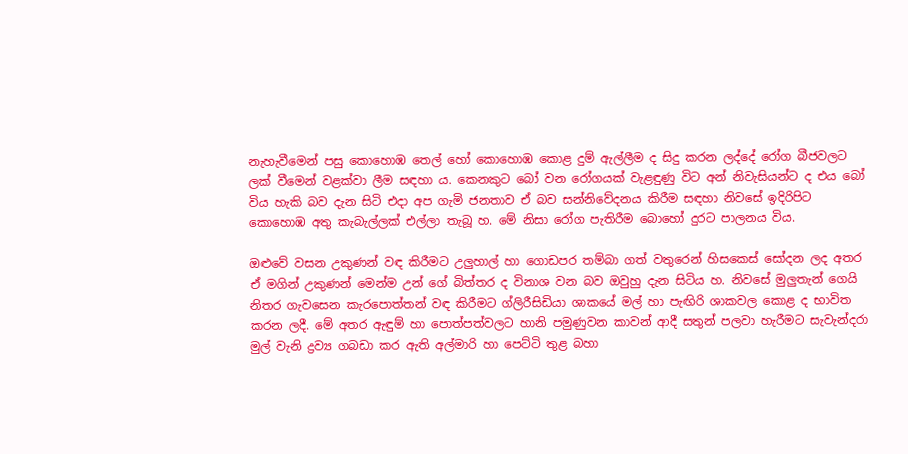නැහැවීමෙන් පසු කොහොඹ තෙල් හෝ කොහොඹ කොළ දුම් ඇල්ලීම ද සිදු කරන ලද්දේ රෝග බීජවලට ලක්‌ වීමෙන් වළක්‌වා ලීම සඳහා ය. කෙනකුට බෝ වන රෝගයක්‌ වැළඳුණු විට අන් නිවැසියන්ට ද එය බෝ විය හැකි බව දැන සිටි එදා අප ගැමි ජනතාව ඒ බව සන්නිවේදනය කිරීම සඳහා නිවසේ ඉදිරිපිට කොහොඹ අතු කැබැල්ලක්‌ එල්ලා තැබූ හ. මේ නිසා රෝග පැතිරීම බොහෝ දුරට පාලනය විය.

ඔළුවේ වසන උකුණන් වඳ කිරීමට උලුහාල් හා ගොඩපර තම්බා ගත් වතුරෙන් හිසකෙස්‌ සෝදන ලද අතර ඒ මගින් උකුණන් මෙන්ම උන් ගේ බිත්තර ද විනාශ වන බව ඔවුහු දැන සිටිය හ. නිවසේ මුලුතැන් ගෙයි නිතර ගැවසෙන කැරපොත්තන් වඳ කිරීමට ග්ලිරීසිඩියා ශාකයේ මල් හා පැඟිරි ශාකවල කොළ ද භාවිත කරන ලදී. මේ අතර ඇඳුම් හා පොත්පත්වලට හානි පමුණුවන කාවන් ආදී සතුන් පලවා හැරීමට සැවැන්දරා මුල් වැනි ද්‍රව්‍ය ගබඩා කර ඇති අල්මාරි හා පෙට්‌ටි තුළ බහා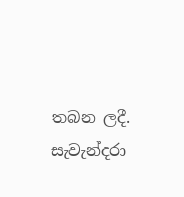තබන ලදී. සැවැන්දරා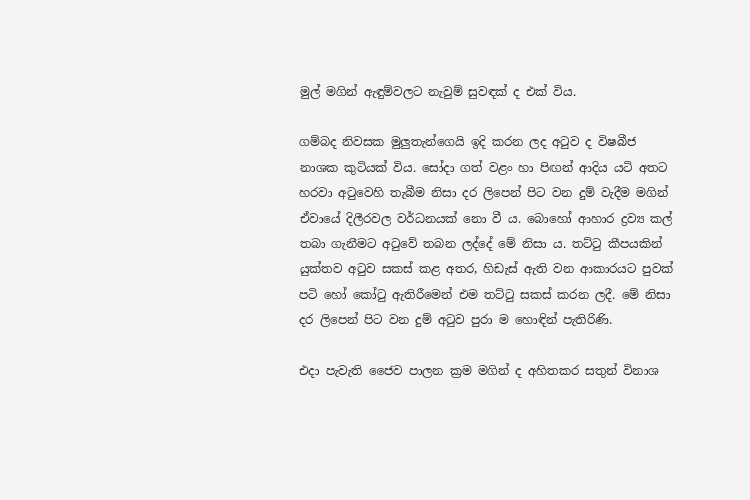මුල් මගින් ඇඳුම්වලට නැවුම් සුවඳක්‌ ද එක්‌ විය.

ගම්බද නිවසක මුලුතැන්ගෙයි ඉදි කරන ලද අටුව ද විෂබීජ නාශක කුටියක්‌ විය. සෝදා ගත් වළං හා පිඟන් ආදිය යටි අතට හරවා අටුවෙහි තැබීම නිසා දර ලිපෙන් පිට වන දුම් වැදීම මගින් ඒවායේ දිලීරවල වර්ධනයක්‌ නො වී ය. බොහෝ ආහාර ද්‍රව්‍ය කල් තබා ගැනීමට අටුවේ තබන ලද්දේ මේ නිසා ය. තට්‌ටු කීපයකින් යුක්‌තව අටුව සකස්‌ කළ අතර, හිඩැස්‌ ඇති වන ආකාරයට පුවක්‌ පටි හෝ කෝටු ඇතිරීමෙන් එම තට්‌ටු සකස්‌ කරන ලදී. මේ නිසා දර ලිපෙන් පිට වන දුම් අටුව පුරා ම හොඳින් පැතිරිණි.

එදා පැවැති ජෛව පාලන ක්‍රම මගින් ද අහිතකර සතුන් විනාශ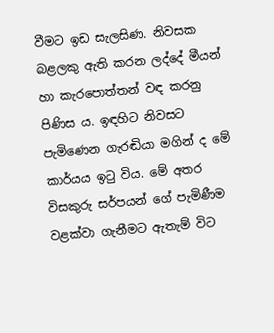වීමට ඉඩ සැලසිණ. නිවසක බළලකු ඇති කරන ලද්දේ මීයන් හා කැරපොත්තන් වඳ කරනු පිණිස ය. ඉඳහිට නිවසට පැමිණෙන ගැරඬියා මගින් ද මේ කාර්යය ඉටු විය. මේ අතර විසකුරු සර්පයන් ගේ පැමිණීම වළක්‌වා ගැනීමට ඇතැම් විට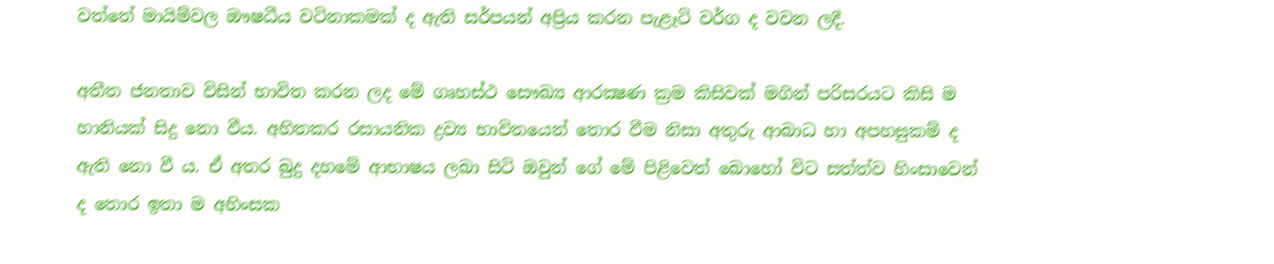වත්තේ මායිම්වල ඖෂධීය වටිනාකමක්‌ ද ඇති සර්පයන් අප්‍රිය කරන පැළෑටි වර්ග ද වවන ලදී.

අතීත ජනතාව විසින් භාවිත කරන ලද මේ ගෘහස්‌ථ සෞඛ්‍ය ආරක්‍ෂණ ක්‍රම කිසිවක්‌ මගින් පරිසරයට කිසි ම හානියක්‌ සිදු නො වීය. අහිතකර රසායනික ද්‍රව්‍ය භාවිතයෙන් තොර වීම නිසා අතුරු ආබාධ හා අපහසුකම් ද ඇති නො වී ය. ඒ අතර බුදු දහමේ ආභාෂය ලබා සිටි ඔවුන් ගේ මේ පිළිවෙත් බොහෝ විට සත්ත්ව හිංසාවෙන් ද තොර ඉතා ම අහිංසක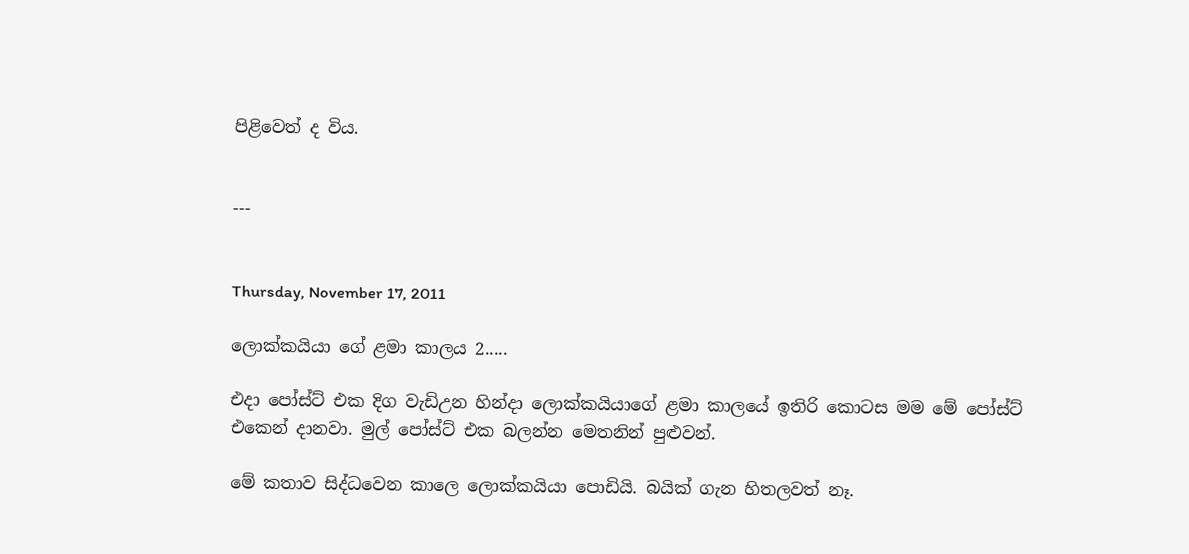පිළිවෙත් ද විය.


---


Thursday, November 17, 2011

ලොක්කයියා ගේ ළමා කාලය 2.....

එදා පෝස්ට් එක දිග වැඩිඋන හින්දා ලොක්කයියාගේ ළමා කාලයේ ඉතිරි කොටස මම මේ පෝස්ට් එකෙන් දානවා‍. මුල් පෝස්ට් එක බලන්න මෙතනින් පුළුවන්.

මේ කතාව සිද්ධවෙන කාලෙ ලොක්කයියා පොඩියි. බයික් ගැන හිතලවත් නෑ.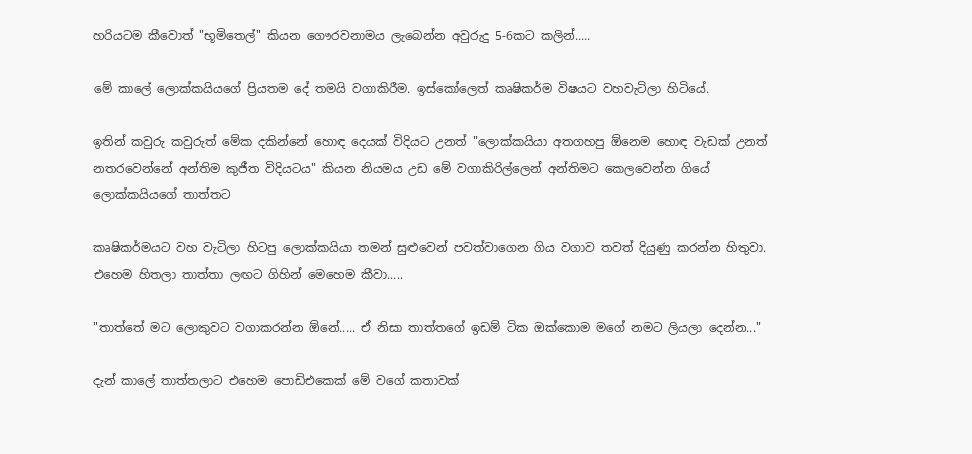හරියටම කීවොත් "භූමිතෙල්" කියන ගෞරවනාමය ලැබෙන්න අවුරුදු 5-6කට කලින්.....

මේ කාලේ ලොක්කයියගේ ප්‍රියතම දේ තමයි වගාකිරීම. ඉස්කෝලෙත් කෘෂිකර්ම විෂයට වහවැටිලා හිටියේ.

ඉතින් කවුරු කවුරුත් මේක දකින්නේ හොඳ දෙයක් විදියට උනත් "ලොක්කයියා අතගහපු ඕනෙම හොඳ වැඩක් උනත් නතරවෙන්නේ අන්තිම කුජීත විදියටය" කියන නියමය උඩ මේ වගාකිරිල්ලෙන් අන්තිමට කෙලවෙන්න ගියේ ලොක්කයියගේ තාත්තට

කෘෂිකර්මයට වහ වැටිලා හිටපු ලොක්කයියා තමන් සුළුවෙන් පවත්වාගෙන ගිය වගාව තවත් දියුණු කරන්න හිතුවා. එහෙම හිතලා තාත්තා ලඟට ගිහින් මෙහෙම කීවා.....

"තාත්තේ මට ලොකුවට වගාකරන්න ඕනේ..... ඒ නිසා තාත්තගේ ඉඩම් ටික ඔක්කොම මගේ නමට ලියලා දෙන්න..."

දැන් කාලේ තාත්තලාට එහෙම පොඩිඑකෙක් මේ වගේ කතාවක්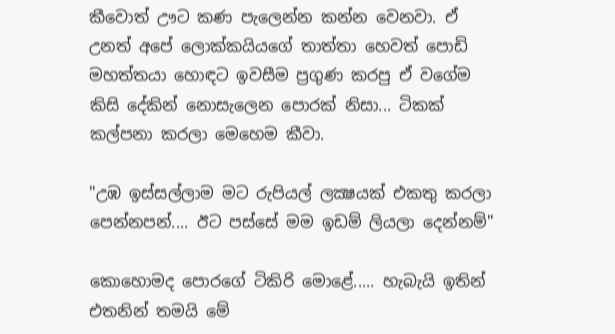කීවොත් ඌට කණ පැලෙන්න කන්න වෙනවා. ඒ උනත් අපේ ලොක්කයියගේ තාත්තා හෙවත් පොඩි මහත්තයා හොඳට ඉවසීම ප්‍රගුණ කරපු ඒ වගේම කිසි දේකින් නොසැලෙන පොරක් නිසා... ටිකක් කල්පනා කරලා මෙහෙම කීවා.

"උඹ ඉස්සල්ලාම මට රුපියල් ලක්‍ෂයක් එකතු කරලා පෙන්නපන්.... ඊට පස්සේ මම ඉඩම් ලියලා දෙන්නම්"

කොහොමද පොරගේ ටිකිරි මොළේ..... හැබැයි ඉතින් එතනින් තමයි මේ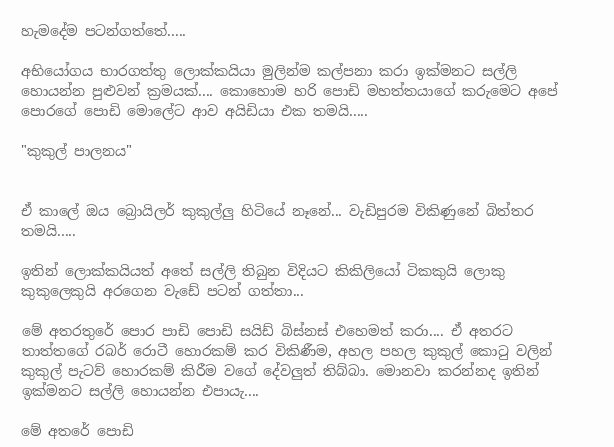හැමදේම පටන්ගත්තේ.....

අභියෝගය භාරගත්තු ලොක්කයියා මුලින්ම කල්පනා කරා ඉක්මනට සල්ලි හොයන්න පුළුවන් ක්‍රමයක්.... කොහොම හරි පොඩි මහත්තයාගේ කරුමෙට අපේ පොරගේ පොඩි මොලේට ආව අයිඩියා එක තමයි.....

"කුකුල් පාලනය"


ඒ කාලේ ඔය බ්‍රොයිලර් කුකුල්ලු හිටියේ නෑනේ... වැඩිපුරම විකිණුනේ බිත්තර තමයි.....

ඉතින් ලොක්කයියත් අතේ සල්ලි තිබුන විදියට කිකිලියෝ ටිකකුයි ලොකු කුකුලෙකුයි අරගෙන වැඩේ පටන් ගත්තා...

මේ අතරතුරේ පොර පාඩි පොඩි සයිඩ් බිස්නස් එහෙමත් කරා.... ඒ අතරට තාත්තගේ රබර් ‍රොටී හොරකම් කර විකිණීම, අහල පහල කුකුල් කොටු වලින් කුකුල් පැටව් හොරකම් කිරීම වගේ දේවලුත් තිබ්බා. මොනවා කරන්නද ඉතින් ඉක්මනට සල්ලි හොයන්න එපායැ....

මේ අතරේ පොඩි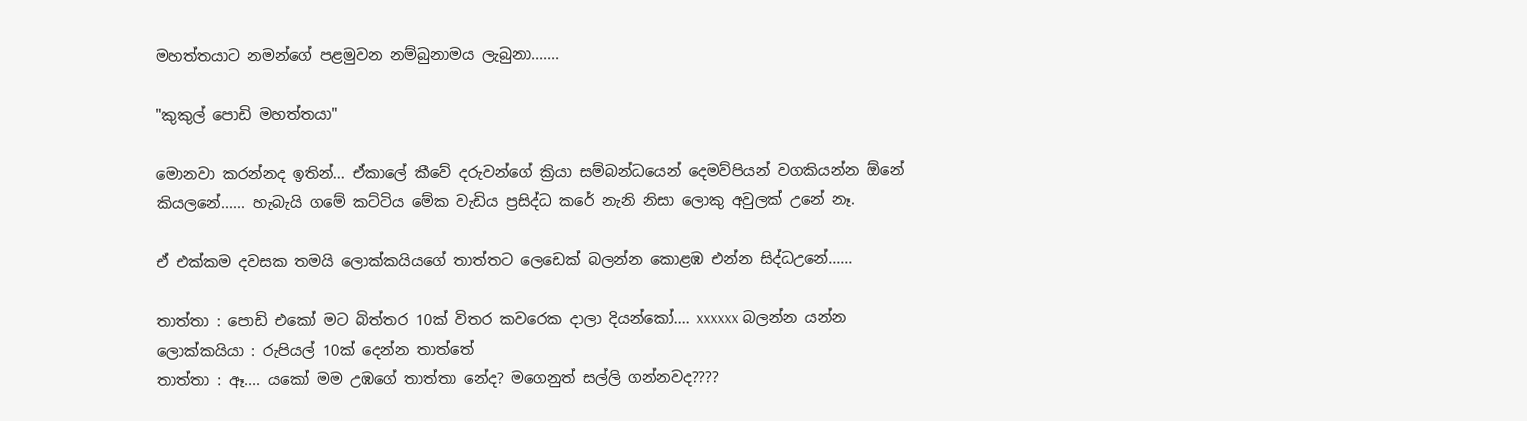මහත්තයාට නමන්ගේ පළමුවන නම්බුනාමය ලැබුනා.......

"කුකුල් ‍‍පොඩි මහත්තයා"

මොනවා කරන්නද ඉතින්... ඒකාලේ කීවේ දරුවන්ගේ ක්‍රියා සම්බන්ධයෙන් දෙමව්පියන් වගකියන්න ඕනේ කියලනේ...... හැබැයි ගමේ කට්ටිය මේක වැඩිය ප්‍රසිද්ධ කරේ නැනි නිසා ලොකු අවුලක් උනේ නෑ.

ඒ එක්කම දවසක තමයි ලොක්කයියගේ තාත්තට ලෙඩෙක් බලන්න කොළඹ එන්න සිද්ධඋනේ......

තාත්තා : පොඩි එකෝ මට බිත්තර 10ක් විතර කවරෙක දාලා දියන්කෝ.... xxxxxx බලන්න යන්න
ලොක්කයියා : රුපියල් 10ක් දෙන්න තාත්තේ
තාත්තා : ඈ.... යකෝ මම උඹගේ තාත්තා නේද? මගෙනුත් සල්ලි ගන්නවද????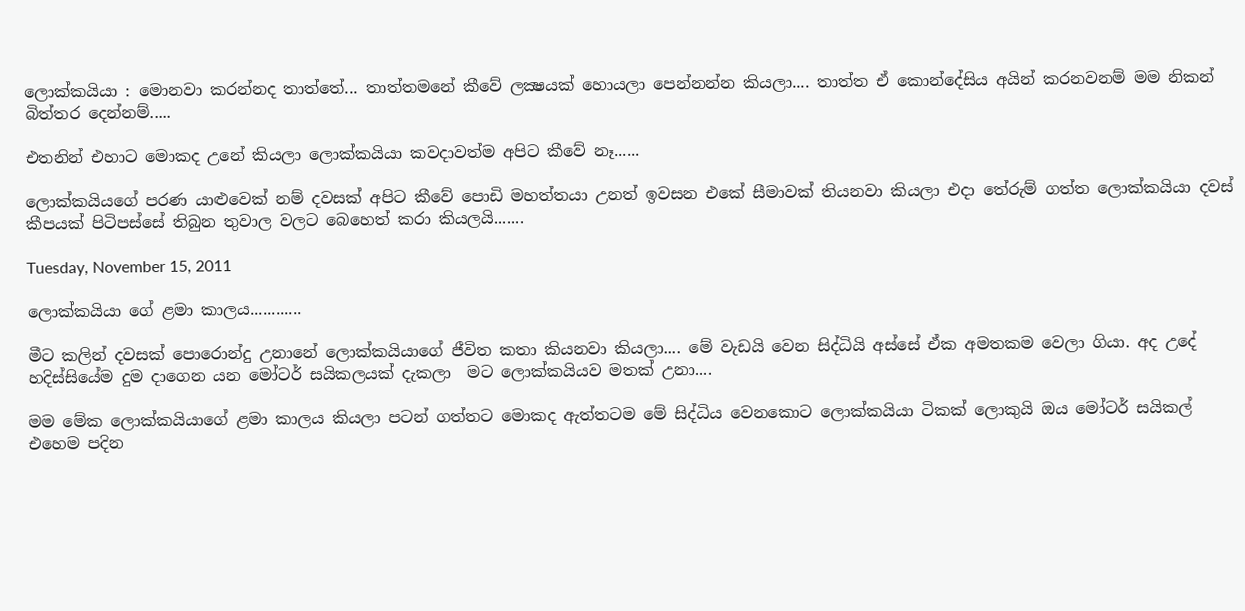ලොක්කයියා : මොනවා කරන්නද තාත්තේ... තාත්තමනේ කීවේ ලක්‍ෂයක් හොයලා පෙන්නන්න කියලා.... තාත්ත ඒ කොන්දේසිය අයින් කරනවනම් මම නිකන් බිත්තර දෙන්නම්.....

එතනින් එහාට මොකද උනේ කියලා ලොක්කයියා කවදාවත්ම අපිට කීවේ නෑ......

ලොක්කයියගේ පරණ යාළුවෙක් නම් දවසක් අපිට කීවේ පොඩි මහත්තයා උනත් ඉවසන එකේ සීමාවක් තියනවා කියලා එදා තේරුම් ගත්ත ලොක්කයියා දවස් කීපයක් පිටිපස්සේ තිබුන තුවාල වලට බෙහෙත් කරා කියලයි.......

Tuesday, November 15, 2011

ලොක්කයියා ගේ ළමා කාලය............

මීට කලින් දවසක් පොරොන්දු උනානේ ලොක්කයියාගේ ජීවිත කතා කියනවා කියලා.... මේ වැඩයි වෙන සිද්ධියි අස්සේ ඒක අමතකම වෙලා ගියා. අද උදේ හදිස්සියේම දුම දාගෙන යන මෝටර් සයිකලයක් දැකලා  මට ලොක්කයියව මතක් උනා....

මම මේක ලොක්කයියාගේ ළමා කාලය කියලා පටන් ගත්තට මොකද ඇත්තටම මේ සිද්ධිය වෙනකොට ලොක්කයියා ටිකක් ලොකුයි ඔය මෝටර් සයිකල් එහෙම පදින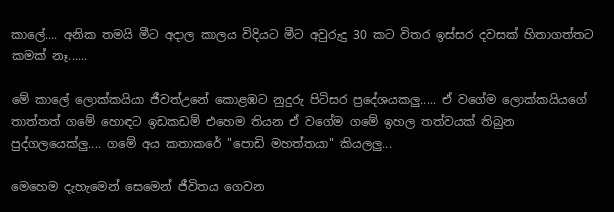කාලේ.... අනික තමයි මීට අදාල කාලය විදියට මීට අවුරුදු 30 කට විතර ඉස්සර දවසක් හිතාගත්තට කමක් නෑ......

මේ කාලේ ලොක්කයියා ජීවත්උනේ කොළඹට නුදුරු පිටිසර ප්‍රදේශයකලු..... ඒ වගේම ලොක්කයියගේ තාත්තත් ගමේ හොඳට ඉඩකඩම් එහෙම තියන ඒ වගේම ගමේ ඉහල තත්වයක් තිබුන පුද්ගලයෙක්ලු.... ගමේ අය කතාකරේ "පොඩි මහත්තයා" කියලලු...

මෙහෙම දැහැමෙන් සෙමෙන් ජීවිතය ගෙවන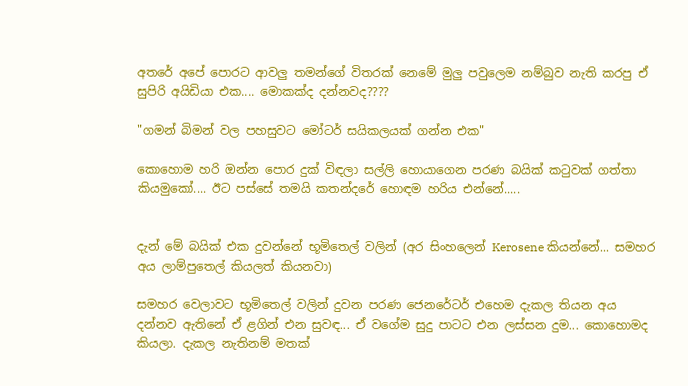අතරේ අපේ පොරට ආවලු තමන්ගේ විතරක් නෙමේ මුලු පවුලෙම නම්බුව නැති කරපු ඒ සුපිරි අයිඩියා එක.... මොකක්ද දන්නවද????

"ගමන් බිමන් වල පහසුවට මෝටර් සයිකලයක් ගන්න එක"

කොහොම හරි ඔන්න පොර දුක් විඳලා සල්ලි හොයාගෙන පරණ බයික් කටුවක් ගත්තා කියමුකෝ.... ඊට පස්සේ තමයි කතන්දරේ ‍හොඳම හරිය එන්නේ.....


දැන් මේ බයික් එක දුවන්නේ භූමිතෙල් වලින් (අර සිංහලෙන් Kerosene කියන්නේ... සමහර අය ලාම්පුතෙල් කියලත් කියනවා)

සමහර වෙලාවට භූමිතෙල් වලින් දුවන පරණ ජෙනරේටර් එහෙම දැකල තියන අය දන්නව ඇතිනේ ඒ ළගින් එන සුවඳ... ඒ වගේම සුදු පාටට එන ලස්සන දුම... කොහොමද කියලා. දැකල නැතිනම් මතක්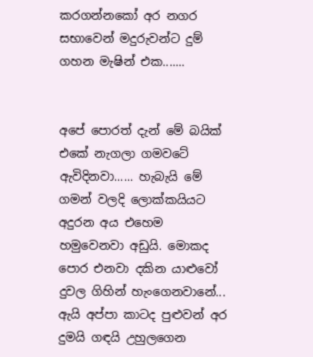කරගන්නකෝ අර නගර සභාවෙන් මදුරුවන්ට දුම් ගහන මැෂින් එක.......


අපේ පොරත් දැන් මේ බයික් එකේ නැගලා ගමවටේ ඇවිදිනවා...... හැබැයි මේ ගමන් වලදි ලොක්කයියට අදුරන අය එහෙම හමුවෙනවා අඩුයි. මොකද පොර එනවා දකින යාළුවෝ දුවල ගිහින් හැංගෙනවානේ... ඇයි අප්පා කාටද පුළුවන් අර දුමයි ගඳයි උහුලගෙන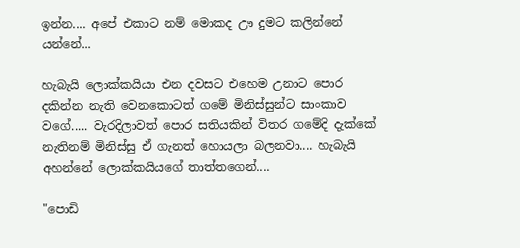ඉන්න.... අපේ එකාට නම් මොකද ඌ දුමට කලින්නේ යන්නේ...

හැබැයි ලොක්කයියා එන දවසට එහෙම උනාට පොර දකින්න නැති වෙනකොටත් ගමේ මිනිස්සුන්ට සාංකාව වගේ..... වැරදිලාවත් පොර සතියකින් විතර ගමේදි දැක්කේ නැතිනම් මිනිස්සු ඒ ගැනත් හොයලා බලනවා.... හැබැයි අහන්නේ ලොක්කයියගේ තාත්තගෙන්....

"පොඩි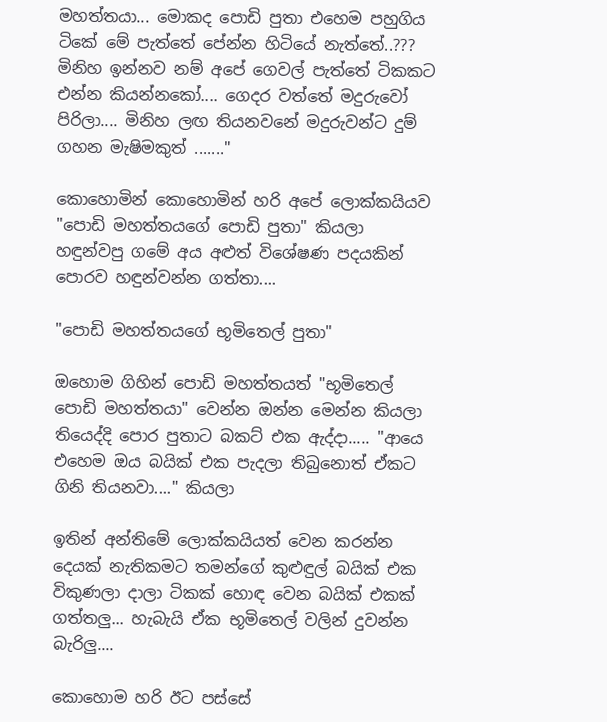මහත්තයා... මොකද පොඩි පුතා එහෙම පහුගිය ටිකේ මේ පැත්තේ පේන්න හිටියේ නැත්තේ..??? මිනිහ ඉන්නව නම් අපේ ගෙවල් පැත්තේ ටිකකට එන්න කියන්නකෝ.... ගෙදර වත්තේ මදුරුවෝ පිරිලා.... මිනිහ ලඟ තියනවනේ මදුරුවන්ට දුම් ගහන මැෂිමකුත් ......."

කොහොමින් කොහොමින් හරි අපේ ලොක්කයියව "පොඩි මහත්තය‍ගේ පොඩි පුතා" කියලා හඳුන්වපු ගමේ අය අළුත් විශේෂණ පදයකින් පොරව හඳුන්වන්න ගත්තා....

"පොඩි මහත්තය‍ගේ භූමිතෙල් පුතා"

ඔහොම ගිහින් පොඩි මහත්තයත් "භූමිතෙල් පොඩි මහත්තයා" වෙන්න ඔන්න මෙන්න කියලා තියෙද්දි පොර පුතාට බකට් එක ඇද්දා..... "ආයෙ එහෙම ඔය බයික් එක පැදලා තිබුනොත් ඒකට ගිනි තියනවා...." කියලා

ඉතින් අන්තිමේ ලොක්කයියත් වෙන කරන්න දෙයක් නැතිකමට තමන්ගේ කුළුඳුල් බයික් එක විකුණලා දාලා ටිකක් හොඳ වෙන බයික් එකක් ගත්තලු... හැබැයි ඒක භූමිතෙල් වලින් දුවන්න බැරිලු....

කොහොම හරි ඊට පස්සේ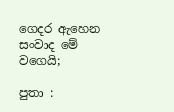ගෙදර ඇහෙන සංවාද මේ වගෙයි;

පුතා :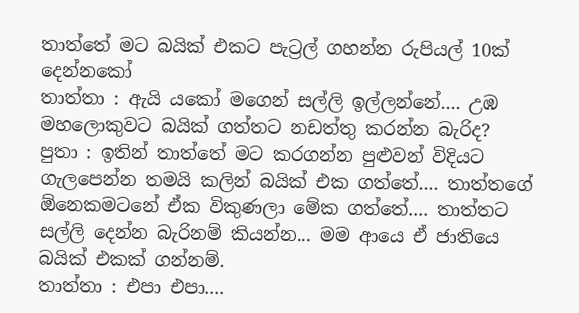තාත්තේ මට බයික් එකට පැට්‍රල් ගහන්න රුපියල් 10ක් දෙන්නකෝ
තාත්තා : ඇයි යකෝ මගෙන් සල්ලි ඉල්ලන්නේ.... උඹ මහලොකුවට බයික් ගත්තට නඩත්තු කරන්න බැරිද?
පුතා : ඉතින් තාත්තේ මට කරගන්න පුළුවන් විදියට ගැලපෙන්න තමයි කලින් බයික් එක ගත්තේ.... තාත්තගේ ඕනෙකමටනේ ඒක විකුණලා මේක ගත්තේ.... තාත්තට සල්ලි දෙන්න බැරිනම් කියන්න... මම ආයෙ ඒ ජාතියෙ බයික් එකක් ගන්නම්.
තාත්තා : එපා එපා....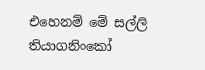එහෙනම් මේ සල්ලි තියාගනිංකෝ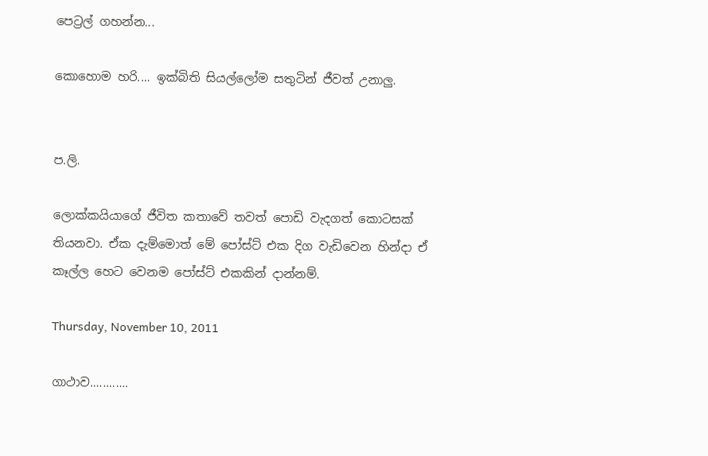පෙට්‍රල් ගහන්න...

කොහොම හරි.... ඉක්බිති සියල්ලෝම සතුටින් ජීවත් උනාලු.


ප.ලි.

ලොක්කයියාගේ ජීවිත කතාවේ තවත් පොඩි වැදගත් කොටසක් තියනවා. ඒක දැම්මොත් මේ පෝස්ට් එක දිග වැඩිවෙන හින්දා ඒ කෑල්ල හෙට වෙනම පෝස්ට් එකකින් දාන්නම්.

Thursday, November 10, 2011

ගාථාව............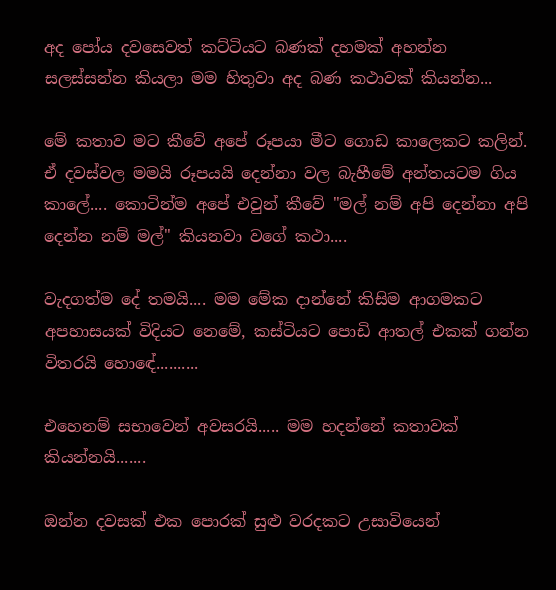අද පෝය දවසෙවත් කට්ටියට බණක් දහමක් අහන්න සලස්සන්න කියලා මම හිතුවා අද ‍බණ කථාවක් කියන්න...

මේ කතාව මට කීවේ අපේ රූපයා මීට ගොඩ කාලෙකට කලින්. ඒ දවස්වල මමයි රූපයයි දෙන්නා වල බැහීමේ අන්තයටම ගිය කාලේ.... කොටින්ම අපේ එවුන් කීවේ "මල් නම් අපි දෙන්නා අපි දෙන්න නම් මල්" කියනවා වගේ කථා....

වැදගත්ම දේ තමයි.... මම මේක දාන්නේ කිසිම ආගමකට අපහාසයක් විදියට නෙමේ, කස්ටියට පොඩි ආතල් එකක් ගන්න විතරයි හොඳේ..........

එහෙනම් සභාවෙන් අවසරයි..... මම හදන්නේ කතාවක් කියන්නයි.......

ඔන්න දවසක් එක පොරක් සුළු වරදකට උසාවියෙන්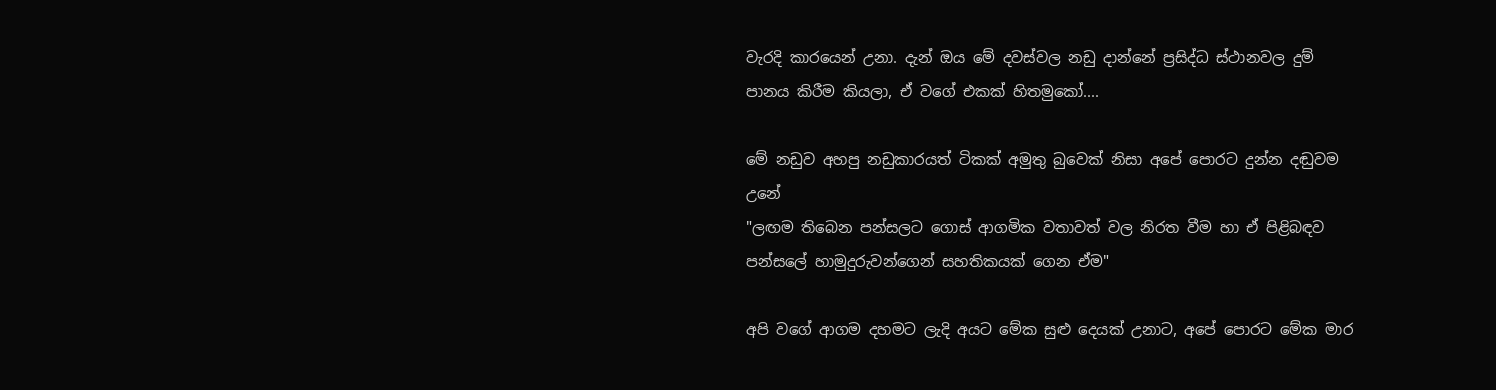වැරදි කාරයෙන් උනා. දැන් ඔය මේ දවස්වල නඩු දාන්නේ ප්‍රසිද්ධ ස්ථානවල දුම් පානය කිරීම කියලා, ඒ වගේ එකක් හිතමුකෝ....

මේ නඩුව අහපු නඩුකාරයත් ටිකක් අමුතු බුවෙක් නිසා අපේ පොරට දුන්න දඬුවම උනේ ‍
"ලඟම තිබෙන පන්සලට ගොස් ආගමික වතාවත් වල නිරත වීම හා ඒ පිළිබඳව පන්සලේ හාමුදුරුවන්ගෙන් සහතිකයක් ගෙන ඒම"

අපි වගේ ආගම දහමට ලැදි අයට මේක සුළු දෙයක් උනාට, අපේ පොරට මේක මාර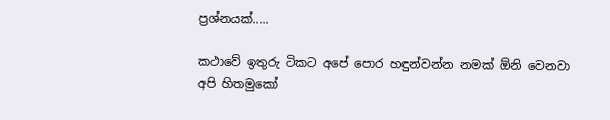ප්‍රශ්නයක්.....

කථාවේ ඉතුරු ටිකට අපේ පොර හඳුන්වන්න නමක් ඕනි වෙනවා අපි හිතමුකෝ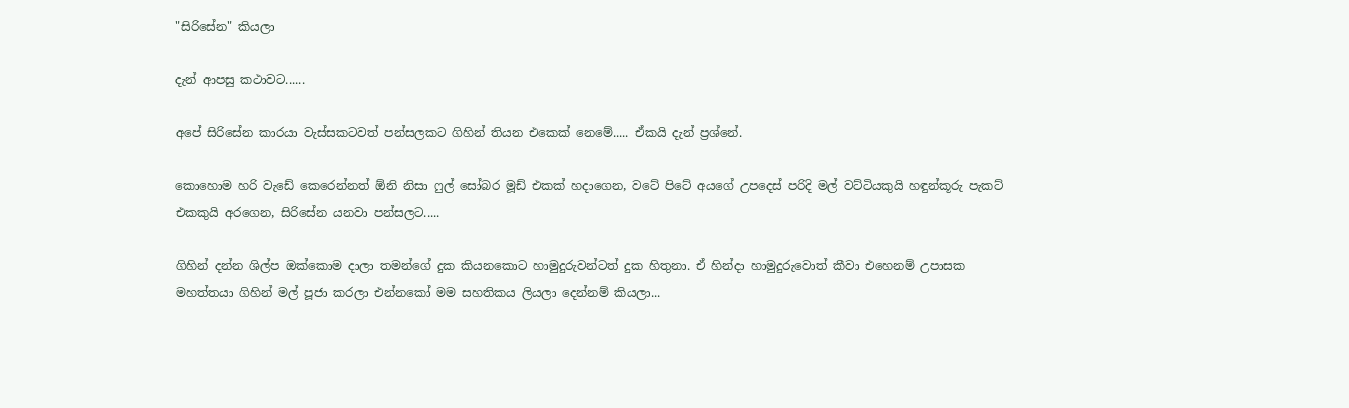"සිරිසේන" කියලා

දැන් ආපසු කථාවට......

අපේ සිරිසේන කාරයා වැස්සකටවත් පන්සලකට ගිහින් තියන එකෙක් ‍නෙමේ..... ඒකයි දැන් ප්‍රශ්නේ.

කොහොම හරි වැඩේ කෙරෙන්නත් ඕනි නිසා ෆුල් සෝබර මූඩ් එකක් හදාගෙන, වටේ පිටේ අයගේ උපදෙස් පරිදි මල් වට්ටියකුයි හඳුන්කූරු පැකට් එකකුයි අරගෙන, සිරිසේන යනවා පන්සලට.....

ගිහින් දන්න ශිල්ප ඔක්කොම දාලා තමන්ගේ දුක කියනකොට හාමුදුරුවන්ටත් දුක හිතුනා. ඒ හින්දා හාමුදුරුවොත් කීවා එහෙනම් උපාසක මහත්තයා ගිහින් මල් පූජා කරලා එන්නකෝ මම සහතිකය ලියලා දෙන්නම් කියලා...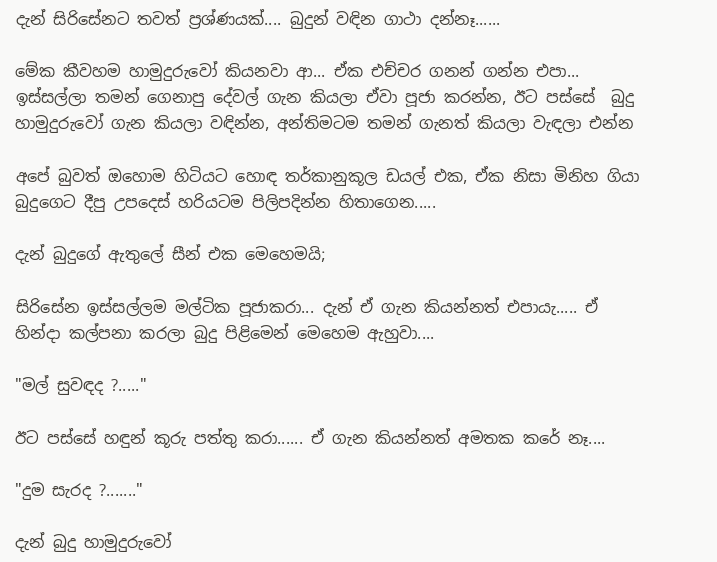දැන් සිරිසේනට තවත් ප්‍රශ්ණයක්.... බුදුන් වඳින ගාථා දන්නෑ......

මේක කීවහම හාමුදුරුවෝ කියනවා ආ... ඒක එච්චර ගනන් ගන්න එපා... ඉස්සල්ලා තමන් ගෙනාපු දේවල් ගැන කියලා ඒවා පූජා කරන්න, ඊට පස්සේ  බුදු හාමුදුරුවෝ ගැන කියලා වඳින්න, අන්තිමටම තමන් ගැනත් කියලා වැඳලා එන්න

අපේ බුවත් ඔහොම හිටියට හොඳ තර්කානුකූල ඩයල් එක, ඒක නිසා මිනිහ ගියා බුදුගෙට දීපු උපදෙස් හරියටම පිලිපදින්න හිතාගෙන.....

දැන් බුදුගේ ඇතුලේ සීන් එක මෙහෙමයි;

සිරිසේන ඉස්සල්ලම මල්ටික පූජාකරා... දැන් ඒ ගැන කියන්නත් එපායැ..... ඒ හින්දා කල්පනා කරලා බුදු පිළිමෙන් මෙහෙම ඇහුවා....

"මල් සුවඳද ?....."

ඊට පස්සේ හඳුන් කූරු පත්තු කරා...... ඒ ගැන කියන්නත් අමතක කරේ නෑ....

"දුම සැරද ?......."

දැන් බුදු හාමුදුරුවෝ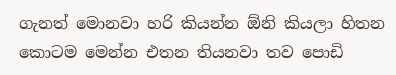ගැනත් මොනවා හරි කියන්න ඕනි කියලා හිතන කොටම මෙන්න එතන තියනවා තව පොඩි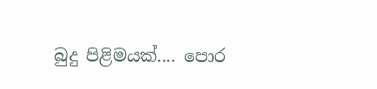බුදු පිළිමයක්.... පොර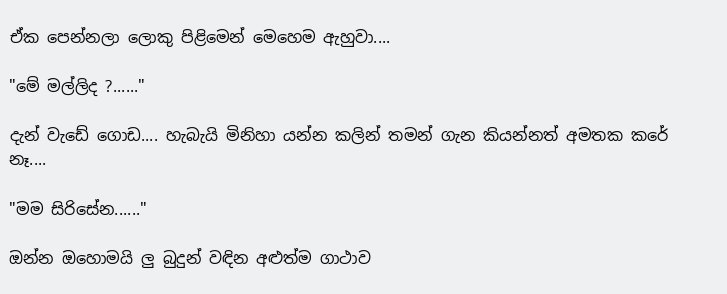ඒක පෙන්නලා ලොකු පිළිමෙන් මෙහෙම ඇහුවා....

"මේ මල්ලිද ?......"

දැන් වැඩේ ගොඩ.... හැබැයි මිනිහා යන්න කලින් තමන් ගැන කියන්නත් අමතක කරේ නෑ....

"මම සිරිසේන......"

ඔන්න ඔහොමයි ලු බුදුන් වඳින අළුත්ම ගාථාව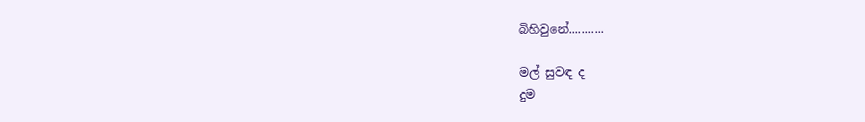බිහිවුනේ...........

මල් සුවඳ ද
දුම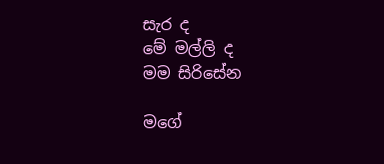සැර ද
මේ මල්ලි ද
මම සිරිසේන

මගේ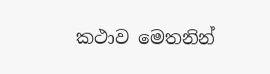කථාව මෙතනින්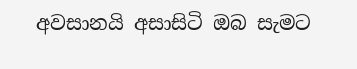අවසානයි අසාසිටි ඔබ සැමට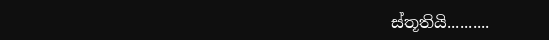ස්තූතියි..........